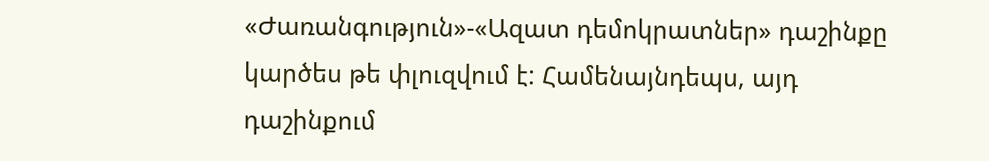«Ժառանգություն»-«Ազատ դեմոկրատներ» դաշինքը կարծես թե փլուզվում է: Համենայնդեպս, այդ դաշինքում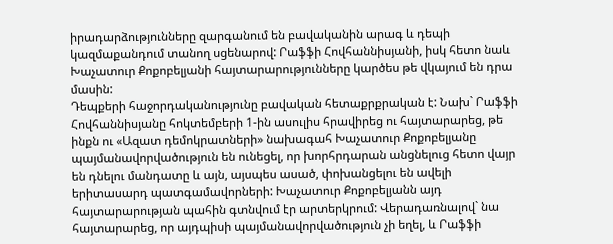իրադարձությունները զարգանում են բավականին արագ և դեպի կազմաքանդում տանող սցենարով: Րաֆֆի Հովհաննիսյանի, իսկ հետո նաև Խաչատուր Քոքոբելյանի հայտարարությունները կարծես թե վկայում են դրա մասին:
Դեպքերի հաջորդականությունը բավական հետաքրքրական է: Նախ` Րաֆֆի Հովհաննիսյանը հոկտեմբերի 1-ին ասուլիս հրավիրեց ու հայտարարեց, թե ինքն ու «Ազատ դեմոկրատների» նախագահ Խաչատուր Քոքոբելյանը պայմանավորվածություն են ունեցել, որ խորհրդարան անցնելուց հետո վայր են դնելու մանդատը և այն, այսպես ասած, փոխանցելու են ավելի երիտասարդ պատգամավորների: Խաչատուր Քոքոբելյանն այդ հայտարարության պահին գտնվում էր արտերկրում: Վերադառնալով` նա հայտարարեց, որ այդպիսի պայմանավորվածություն չի եղել, և Րաֆֆի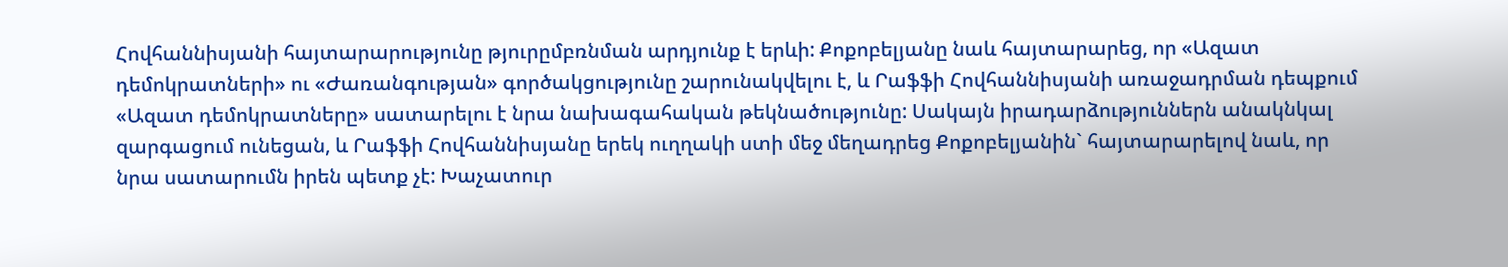Հովհաննիսյանի հայտարարությունը թյուրըմբռնման արդյունք է երևի: Քոքոբելյանը նաև հայտարարեց, որ «Ազատ դեմոկրատների» ու «Ժառանգության» գործակցությունը շարունակվելու է, և Րաֆֆի Հովհաննիսյանի առաջադրման դեպքում «Ազատ դեմոկրատները» սատարելու է նրա նախագահական թեկնածությունը: Սակայն իրադարձություններն անակնկալ զարգացում ունեցան, և Րաֆֆի Հովհաննիսյանը երեկ ուղղակի ստի մեջ մեղադրեց Քոքոբելյանին` հայտարարելով նաև, որ նրա սատարումն իրեն պետք չէ: Խաչատուր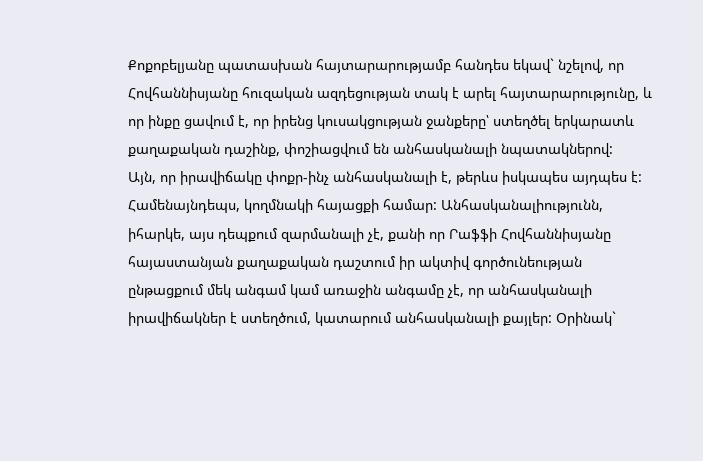Քոքոբելյանը պատասխան հայտարարությամբ հանդես եկավ` նշելով, որ Հովհաննիսյանը հուզական ազդեցության տակ է արել հայտարարությունը, և որ ինքը ցավում է, որ իրենց կուսակցության ջանքերը՝ ստեղծել երկարատև քաղաքական դաշինք, փոշիացվում են անհասկանալի նպատակներով:
Այն, որ իրավիճակը փոքր-ինչ անհասկանալի է, թերևս իսկապես այդպես է: Համենայնդեպս, կողմնակի հայացքի համար: Անհասկանալիությունն, իհարկե, այս դեպքում զարմանալի չէ, քանի որ Րաֆֆի Հովհաննիսյանը հայաստանյան քաղաքական դաշտում իր ակտիվ գործունեության ընթացքում մեկ անգամ կամ առաջին անգամը չէ, որ անհասկանալի իրավիճակներ է ստեղծում, կատարում անհասկանալի քայլեր: Օրինակ`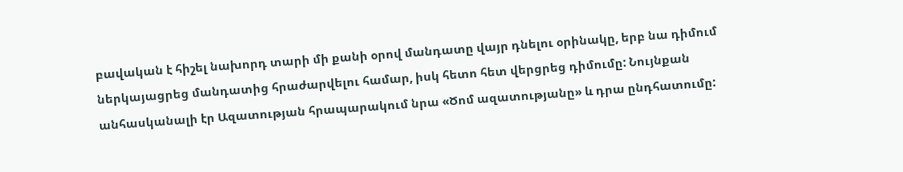բավական է հիշել նախորդ տարի մի քանի օրով մանդատը վայր դնելու օրինակը, երբ նա դիմում ներկայացրեց մանդատից հրաժարվելու համար, իսկ հետո հետ վերցրեց դիմումը: Նույնքան անհասկանալի էր Ազատության հրապարակում նրա «Ծոմ ազատությանը» և դրա ընդհատումը: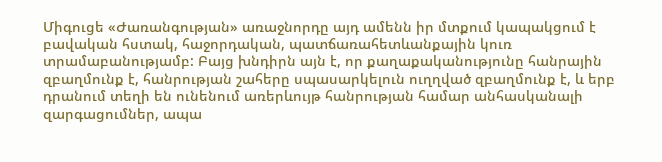Միգուցե «Ժառանգության» առաջնորդը այդ ամենն իր մտքում կապակցում է բավական հստակ, հաջորդական, պատճառահետևանքային կուռ տրամաբանությամբ: Բայց խնդիրն այն է, որ քաղաքականությունը հանրային զբաղմունք է, հանրության շահերը սպասարկելուն ուղղված զբաղմունք է, և երբ դրանում տեղի են ունենում առերևույթ հանրության համար անհասկանալի զարգացումներ, ապա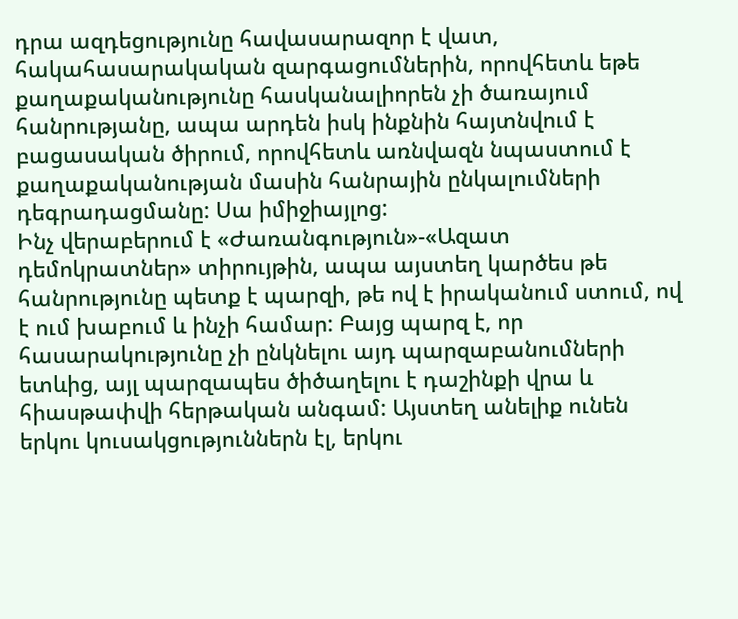դրա ազդեցությունը հավասարազոր է վատ, հակահասարակական զարգացումներին, որովհետև եթե քաղաքականությունը հասկանալիորեն չի ծառայում հանրությանը, ապա արդեն իսկ ինքնին հայտնվում է բացասական ծիրում, որովհետև առնվազն նպաստում է քաղաքականության մասին հանրային ընկալումների դեգրադացմանը: Սա իմիջիայլոց:
Ինչ վերաբերում է «Ժառանգություն»-«Ազատ դեմոկրատներ» տիրույթին, ապա այստեղ կարծես թե հանրությունը պետք է պարզի, թե ով է իրականում ստում, ով է ում խաբում և ինչի համար: Բայց պարզ է, որ հասարակությունը չի ընկնելու այդ պարզաբանումների ետևից, այլ պարզապես ծիծաղելու է դաշինքի վրա և հիասթափվի հերթական անգամ: Այստեղ անելիք ունեն երկու կուսակցություններն էլ, երկու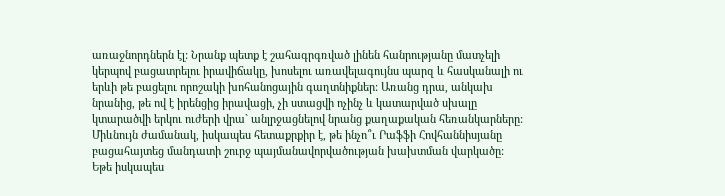առաջնորդներն էլ: Նրանք պետք է շահագրգռված լինեն հանրությանը մատչելի կերպով բացատրելու իրավիճակը, խոսելու առավելագույնս պարզ և հասկանալի ու երևի թե բացելու որոշակի խոհանոցային գաղտնիքներ: Առանց դրա, անկախ նրանից, թե ով է իրենցից իրավացի, չի ստացվի ոչինչ և կատարված սխալը կտարածվի երկու ուժերի վրա` անլրջացնելով նրանց քաղաքական հեռանկարները: Միևնույն ժամանակ, իսկապես հետաքրքիր է, թե ինչո՞ւ Րաֆֆի Հովհաննիսյանը բացահայտեց մանդատի շուրջ պայմանավորվածության խախտման վարկածը: Եթե իսկապես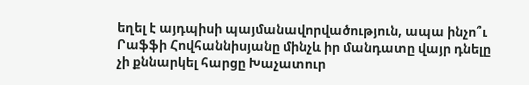եղել է այդպիսի պայմանավորվածություն, ապա ինչո՞ւ Րաֆֆի Հովհաննիսյանը մինչև իր մանդատը վայր դնելը չի քննարկել հարցը Խաչատուր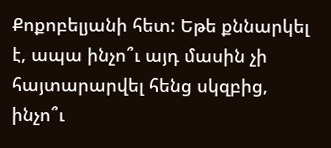Քոքոբելյանի հետ: Եթե քննարկել է, ապա ինչո՞ւ այդ մասին չի հայտարարվել հենց սկզբից, ինչո՞ւ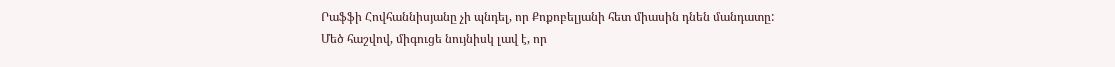Րաֆֆի Հովհաննիսյանը չի պնդել, որ Քոքոբելյանի հետ միասին դնեն մանդատը:
Մեծ հաշվով, միգուցե նույնիսկ լավ է, որ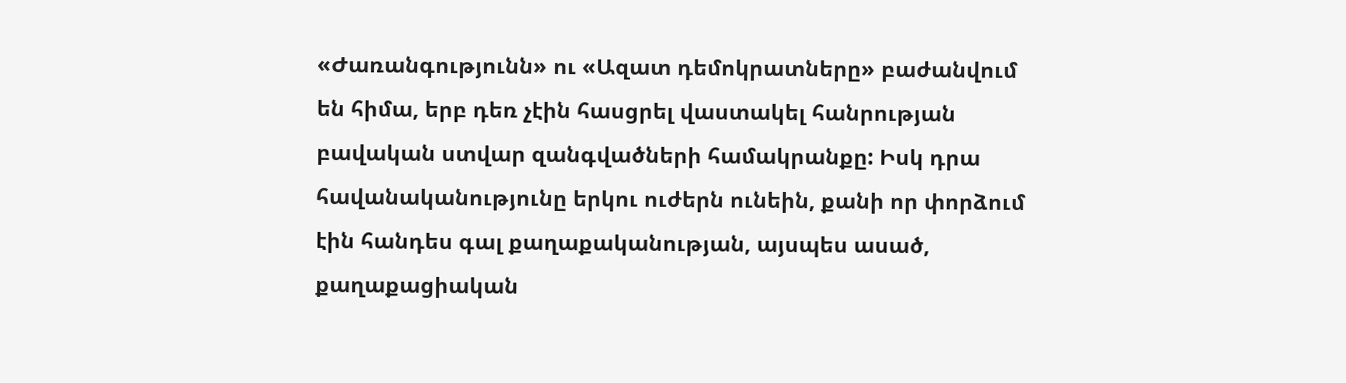«Ժառանգությունն» ու «Ազատ դեմոկրատները» բաժանվում են հիմա, երբ դեռ չէին հասցրել վաստակել հանրության բավական ստվար զանգվածների համակրանքը: Իսկ դրա հավանականությունը երկու ուժերն ունեին, քանի որ փորձում էին հանդես գալ քաղաքականության, այսպես ասած, քաղաքացիական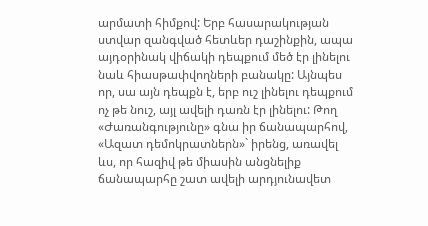արմատի հիմքով: Երբ հասարակության ստվար զանգված հետևեր դաշինքին, ապա այդօրինակ վիճակի դեպքում մեծ էր լինելու նաև հիասթափվողների բանակը: Այնպես որ, սա այն դեպքն է, երբ ուշ լինելու դեպքում ոչ թե նուշ, այլ ավելի դառն էր լինելու: Թող «Ժառանգությունը» գնա իր ճանապարհով, «Ազատ դեմոկրատներն»` իրենց, առավել ևս, որ հազիվ թե միասին անցնելիք ճանապարհը շատ ավելի արդյունավետ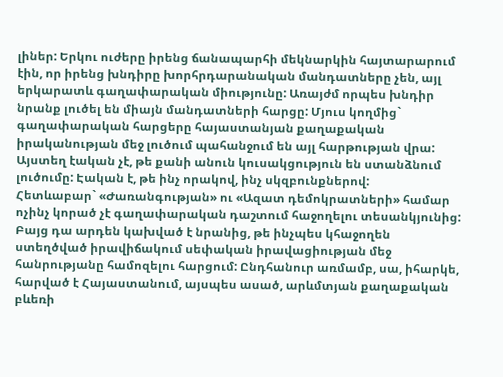լիներ: Երկու ուժերը իրենց ճանապարհի մեկնարկին հայտարարում էին, որ իրենց խնդիրը խորհրդարանական մանդատները չեն, այլ երկարատև գաղափարական միությունը: Առայժմ որպես խնդիր նրանք լուծել են միայն մանդատների հարցը: Մյուս կողմից` գաղափարական հարցերը հայաստանյան քաղաքական իրականության մեջ լուծում պահանջում են այլ հարթության վրա: Այստեղ էական չէ, թե քանի անուն կուսակցություն են ստանձնում լուծումը: Էական է, թե ինչ որակով, ինչ սկզբունքներով:
Հետևաբար` «Ժառանգության» ու «Ազատ դեմոկրատների» համար ոչինչ կորած չէ գաղափարական դաշտում հաջողելու տեսանկյունից: Բայց դա արդեն կախված է նրանից, թե ինչպես կհաջողեն ստեղծված իրավիճակում սեփական իրավացիության մեջ հանրությանը համոզելու հարցում: Ընդհանուր առմամբ, սա, իհարկե, հարված է Հայաստանում, այսպես ասած, արևմտյան քաղաքական բևեռի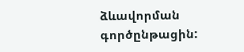ձևավորման գործընթացին: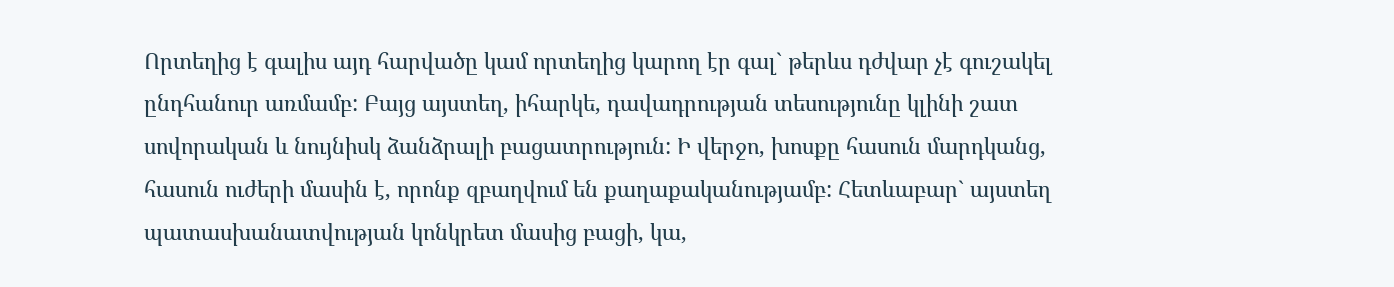Որտեղից է գալիս այդ հարվածը կամ որտեղից կարող էր գալ` թերևս դժվար չէ գուշակել ընդհանուր առմամբ: Բայց այստեղ, իհարկե, դավադրության տեսությունը կլինի շատ սովորական և նույնիսկ ձանձրալի բացատրություն: Ի վերջո, խոսքը հասուն մարդկանց, հասուն ուժերի մասին է, որոնք զբաղվում են քաղաքականությամբ: Հետևաբար` այստեղ պատասխանատվության կոնկրետ մասից բացի, կա,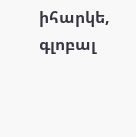իհարկե, գլոբալ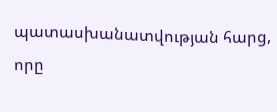պատասխանատվության հարց, որը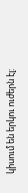կիսում են երկու ուժերն էլ: